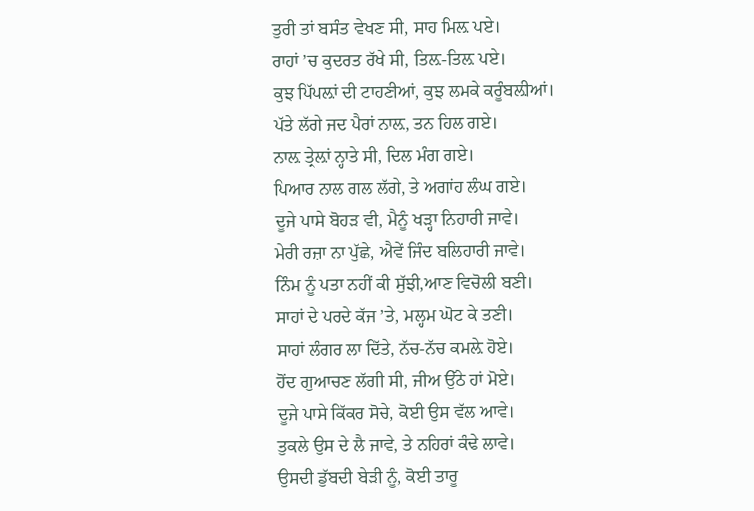ਤੁਰੀ ਤਾਂ ਬਸੰਤ ਵੇਖਣ ਸੀ, ਸਾਹ ਮਿਲ਼ ਪਏ।
ਰਾਹਾਂ ’ਚ ਕੁਦਰਤ ਰੱਖੇ ਸੀ, ਤਿਲ਼-ਤਿਲ਼ ਪਏ।
ਕੁਝ ਪਿੱਪਲ਼ਾਂ ਦੀ ਟਾਹਣੀਆਂ, ਕੁਝ ਲਮਕੇ ਕਰੂੰਬਲ਼ੀਆਂ।
ਪੱਤੇ ਲੱਗੇ ਜਦ ਪੈਰਾਂ ਨਾਲ਼, ਤਨ ਹਿਲ ਗਏ।
ਨਾਲ਼ ਤ੍ਰੇਲ਼ਾਂ ਨ੍ਹਾਤੇ ਸੀ, ਦਿਲ ਮੰਗ ਗਏ।
ਪਿਆਰ ਨਾਲ ਗਲ ਲੱਗੇ, ਤੇ ਅਗਾਂਹ ਲੰਘ ਗਏ।
ਦੂਜੇ ਪਾਸੇ ਬੋਹੜ ਵੀ, ਮੈਨੂੰ ਖੜ੍ਹਾ ਨਿਹਾਰੀ ਜਾਵੇ।
ਮੇਰੀ ਰਜ਼ਾ ਨਾ ਪੁੱਛੇ, ਐਵੇਂ ਜਿੰਦ ਬਲਿਹਾਰੀ ਜਾਵੇ।
ਨਿੰਮ ਨੂੰ ਪਤਾ ਨਹੀਂ ਕੀ ਸੁੱਝੀ,ਆਣ ਵਿਚੋਲੀ ਬਣੀ।
ਸਾਹਾਂ ਦੇ ਪਰਦੇ ਕੱਜ ’ਤੇ, ਮਲ੍ਹਮ ਘੋਟ ਕੇ ਤਣੀ।
ਸਾਹਾਂ ਲੰਗਰ ਲਾ ਦਿੱਤੇ, ਨੱਚ-ਨੱਚ ਕਮਲ਼ੇ ਹੋਏ।
ਹੋਂਦ ਗੁਆਚਣ ਲੱਗੀ ਸੀ, ਜੀਅ ਉੱਠੇ ਹਾਂ ਮੋਏ।
ਦੂਜੇ ਪਾਸੇ ਕਿੱਕਰ ਸੋਚੇ, ਕੋਈ ਉਸ ਵੱਲ ਆਵੇ।
ਤੁਕਲੇ ਉਸ ਦੇ ਲੈ ਜਾਵੇ, ਤੇ ਨਹਿਰਾਂ ਕੰਢੇ ਲਾਵੇ।
ਉਸਦੀ ਡੁੱਬਦੀ ਬੇੜੀ ਨੂੰ, ਕੋਈ ਤਾਰੂ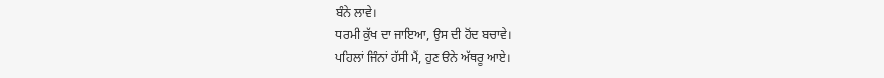ਬੰਨੇ ਲਾਵੇ।
ਧਰਮੀ ਕੁੱਖ ਦਾ ਜਾਇਆ, ਉਸ ਦੀ ਹੋਂਦ ਬਚਾਵੇ।
ਪਹਿਲਾਂ ਜਿੰਨਾਂ ਹੱਸੀ ਮੈਂ, ਹੁਣ ੳਨੇ ਅੱਥਰੂ ਆਏ।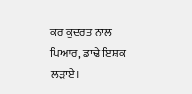ਕਰ ਕੁਦਰਤ ਨਾਲ ਪਿਆਰ, ਡਾਢੇ ਇਸ਼ਕ ਲੜਾਏ।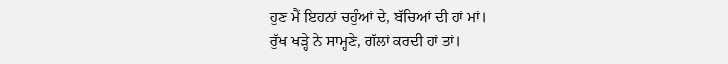ਹੁਣ ਮੈਂ ਇਹਨਾਂ ਚਹੁੰਆਂ ਦੇ, ਬੱਚਿਆਂ ਦੀ ਹਾਂ ਮਾਂ।
ਰੁੱਖ ਖੜ੍ਹੇ ਨੇ ਸਾਮ੍ਹਣੇ, ਗੱਲਾਂ ਕਰਦੀ ਹਾਂ ਤਾਂ।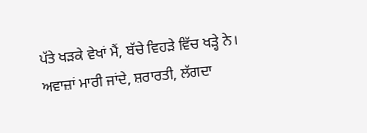ਪੱਤੇ ਖੜਕੇ ਵੇਖਾਂ ਮੈਂ, ਬੱਚੇ ਵਿਹੜੇ ਵਿੱਚ ਖੜ੍ਹੇ ਨੇ।
ਅਵਾਜ਼ਾਂ ਮਾਰੀ ਜਾਂਦੇ, ਸ਼ਰਾਰਤੀ, ਲੱਗਦਾ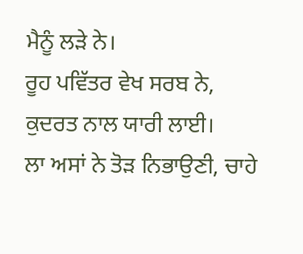ਮੈਨੂੰ ਲੜੇ ਨੇ।
ਰੂਹ ਪਵਿੱਤਰ ਵੇਖ ਸਰਬ ਨੇ, ਕੁਦਰਤ ਨਾਲ ਯਾਰੀ ਲਾਈ।
ਲਾ ਅਸਾਂ ਨੇ ਤੋੜ ਨਿਭਾਉਣੀ, ਚਾਹੇ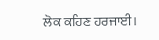ਲੋਕ ਕਹਿਣ ਹਰਜਾਈ।